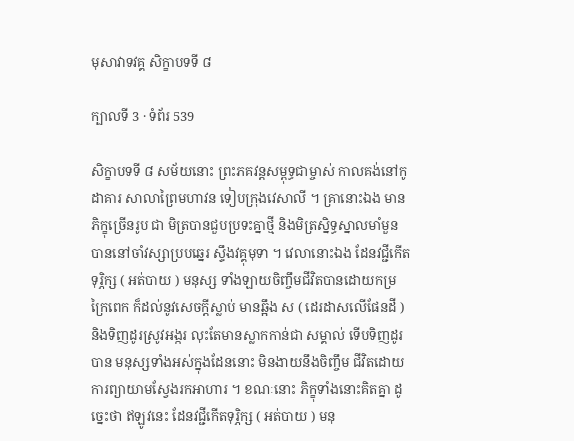មុសាវាទវគ្គ សិក្ខាបទទី ៨

ក្បាលទី 3 · ទំព័រ 539

សិក្ខាបទទី ៨ សម័យនោះ ព្រះភគវន្តសម្ពុទ្ធជាម្ចាស់ កាលគង់នៅកូដាគារ សាលាព្រៃមហាវន ទៀបក្រុងវេសាលី ។ គ្រានោះឯង មានភិក្ខុច្រើនរូប ជា មិត្របានជួបប្រទះគ្នាថ្មី និងមិត្រស្និទ្ធស្នាលមាំមួន បាននៅចាំវស្សាប្របឆ្នេរ ស្ទឹងវគ្គុមុទា ។ វេលានោះឯង ដែនវជ្ជីកើតទុរ្ភិក្ស ( អត់បាយ ) មនុស្ស ទាំងឡាយចិញ្ចឹមជីវិតបានដោយកម្រក្រៃពេក ក៏ដល់នូវសេចក្តីស្លាប់ មានឆ្អឹង ស ( ដេរដាសលើផែនដី ) និងទិញដូរស្រូវអង្ករ លុះតែមានស្លាកកាន់ជា សម្គាល់ ទើបទិញដូរបាន មនុស្សទាំងអស់ក្នុងដែននោះ មិនងាយនឹងចិញ្ចឹម ជីវិតដោយការព្យាយាមស្វែងរកអាហារ ។ ខណៈនោះ ភិក្ខុទាំងនោះគិតគ្នា ដូច្នេះថា ឥឡូវនេះ ដែនវជ្ជីកើតទុរ្ភិក្ស ( អត់បាយ ) មនុ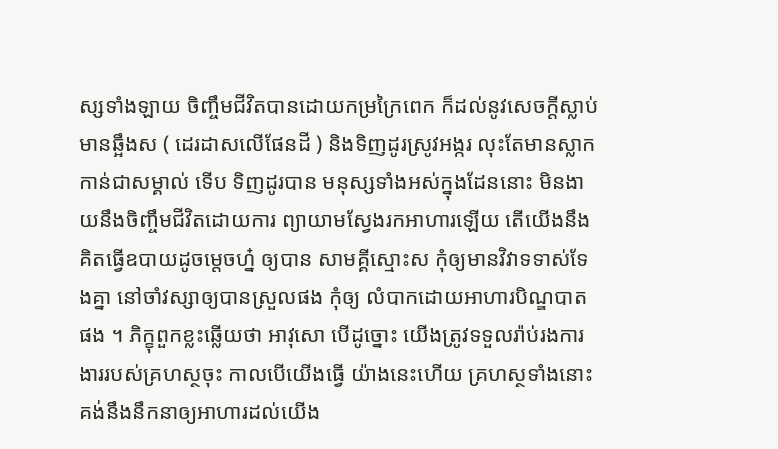ស្សទាំងឡាយ ចិញ្ចឹមជីវិតបានដោយកម្រក្រៃពេក ក៏ដល់នូវសេចក្តីស្លាប់ មានឆ្អឹងស ( ដេរដាសលើផែនដី ) និងទិញដូរស្រូវអង្ករ លុះតែមានស្លាកកាន់ជាសម្គាល់ ទើប ទិញដូរបាន មនុស្សទាំងអស់ក្នុងដែននោះ មិនងាយនឹងចិញ្ចឹមជីវិតដោយការ ព្យាយាមស្វែងរកអាហារឡើយ តើយើងនឹងគិតធ្វើឧបាយដូចម្តេចហ្ន៎ ឲ្យបាន សាមគ្គីស្មោះស កុំឲ្យមានវិវាទទាស់ទែងគ្នា នៅចាំវស្សាឲ្យបានស្រួលផង កុំឲ្យ លំបាកដោយអាហារបិណ្ឌបាតផង ។ ភិក្ខុពួកខ្លះឆ្លើយថា អាវុសោ បើដូច្នោះ យើងត្រូវទទួលរ៉ាប់រងការងាររបស់គ្រហស្ថចុះ កាលបើយើងធ្វើ យ៉ាងនេះហើយ គ្រហស្ថទាំងនោះ គង់នឹងនឹកនាឲ្យអាហារដល់យើង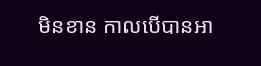មិនខាន កាលបើបានអា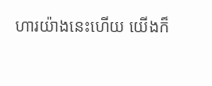ហារយ៉ាងនេះហើយ យើងក៏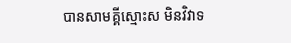បានសាមគ្គីស្មោះស មិនវិវាទ